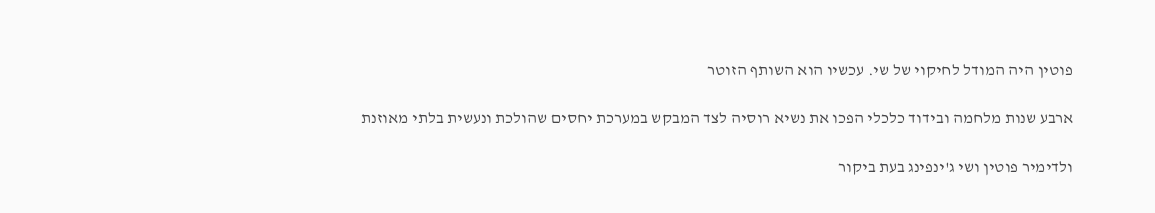פוטין היה המודל לחיקוי של שי. עכשיו הוא השותף הזוטר

ארבע שנות מלחמה ובידוד כלכלי הפכו את נשיא רוסיה לצד המבקש במערכת יחסים שהולכת ונעשית בלתי מאוזנת

ולדימיר פוטין ושי ג'ינפינג בעת ביקור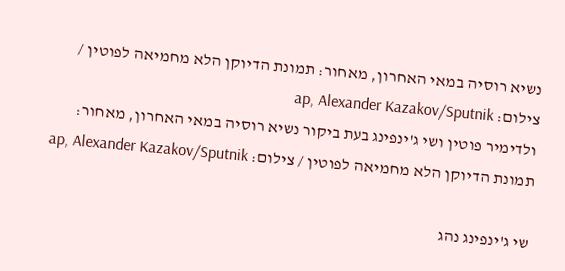נשיא רוסיה במאי האחרון, מאחור: תמונת הדיוקן הלא מחמיאה לפוטין / צילום: ap, Alexander Kazakov/Sputnik
ולדימיר פוטין ושי ג'ינפינג בעת ביקור נשיא רוסיה במאי האחרון, מאחור: תמונת הדיוקן הלא מחמיאה לפוטין / צילום: ap, Alexander Kazakov/Sputnik

שי ג'ינפינג נהג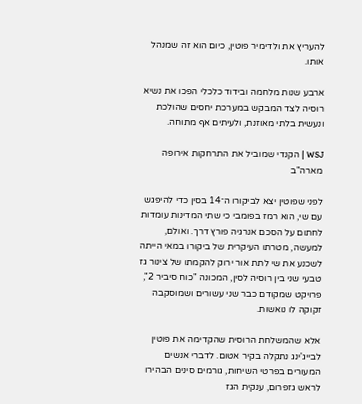להעריץ את ולדימיר פוטין, כיום הוא זה שמנהל אותו.

ארבע שנות מלחמה ובידוד כלכלי הפכו את נשיא רוסיה לצד המבקש במערכת יחסים שהולכת ונעשית בלתי מאוזנת, ולעיתים אף מתוחה.

WSJ | הקנדי שמוביל את התרחקות אירופה מארה"ב

לפני שפוטין יצא לביקורו ה־14 בסין כדי להיפגש עם שי, הוא רמז בפומבי כי שתי המדינות עומדות לחתום על הסכם אנרגיה פורץ דרך. ואולם, למעשה, מטרתו העיקרית של ביקורו במאי הייתה לשכנע את שי לתת אור ירוק להקמתו של צינור גז טבעי שני בין רוסיה לסין, המכונה "כוח סיביר 2", פרויקט שמקודם כבר שני עשורים ושמוסקבה זקוקה לו נואשות.

אלא שהמשלחת הרוסית שהקדימה את פוטין לבייג'ינג נתקלה בקיר אטום. לדברי אנשים המעורים בפרטי השיחות, גורמים סינים הבהירו לראש גזפרום, ענקית הגז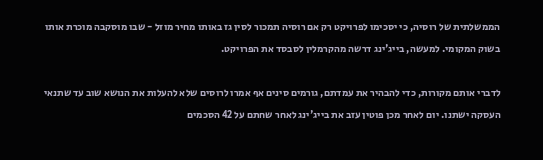הממשלתית של רוסיה, כי יסכימו לפרויקט רק אם רוסיה תמכור לסין גז באותו מחיר מוזל - שבו מוסקבה מוכרת אותו בשוק המקומי. למעשה, בייג'ינג דרשה מהקרמלין לסבסד את הפרויקט.

לדברי אותם מקורות, כדי להבהיר את עמדתם, גורמים סינים אף אמרו לרוסים שלא להעלות את הנושא שוב עד שתנאי העסקה ישתנו. יום לאחר מכן פוטין עזב את בייג'ינג לאחר שחתם על 42 הסכמים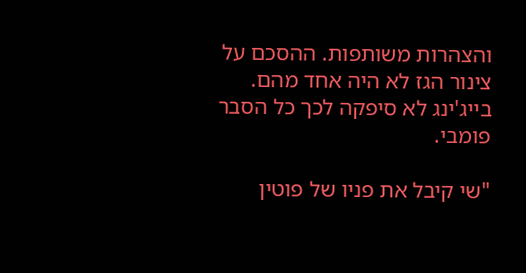והצהרות משותפות. ההסכם על צינור הגז לא היה אחד מהם. בייג'ינג לא סיפקה לכך כל הסבר פומבי.

"שי קיבל את פניו של פוטין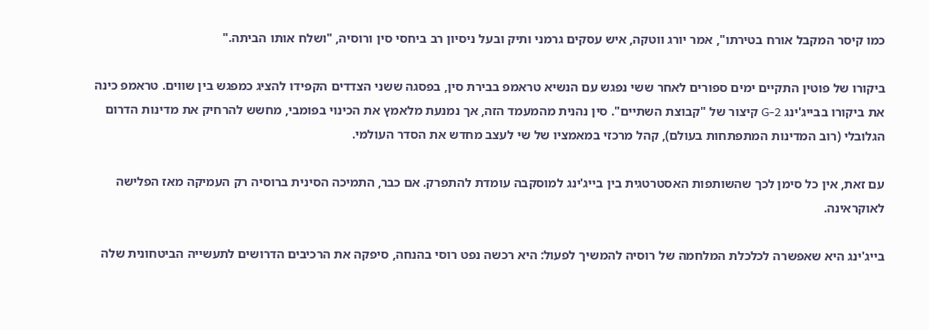כמו קיסר המקבל אורח בטירתו", אמר יורג ווטקה, איש עסקים גרמני ותיק ובעל ניסיון רב ביחסי סין ורוסיה, "ושלח אותו הביתה."

ביקורו של פוטין התקיים ימים ספורים לאחר ששי נפגש עם הנשיא טראמפ בבירת סין, בפסגה ששני הצדדים הקפידו להציג כמפגש בין שווים. טראמפ כינה את ביקורו בבייג'ינג G-2 קיצור של "קבוצת השתיים". סין נהנית מהמעמד הזה, אך נמנעת מלאמץ את הכינוי בפומבי, מחשש להרחיק את מדינות הדרום הגלובלי (רוב המדינות המתפתחות בעולם), קהל מרכזי במאמציו של שי לעצב מחדש את הסדר העולמי.

עם זאת, אין כל סימן לכך שהשותפות האסטרטגית בין בייג'ינג למוסקבה עומדת להתפרק. אם כבר, התמיכה הסינית ברוסיה רק העמיקה מאז הפלישה לאוקראינה.

בייג'ינג היא שאפשרה לכלכלת המלחמה של רוסיה להמשיך לפעול: היא רכשה נפט רוסי בהנחה, סיפקה את הרכיבים הדרושים לתעשייה הביטחונית שלה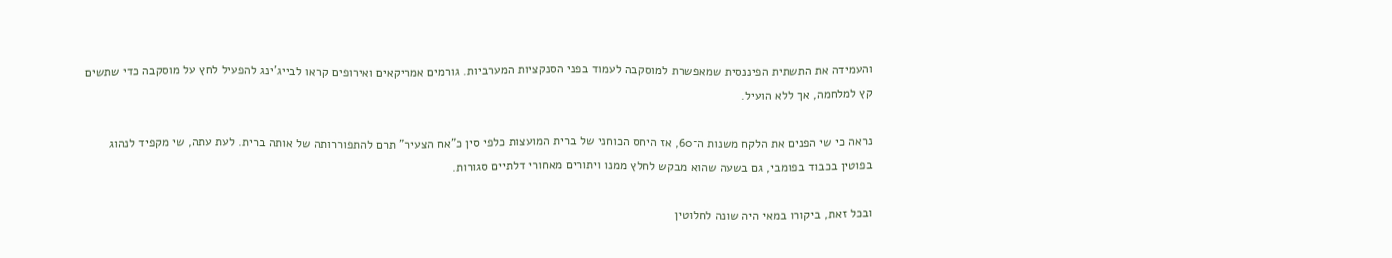והעמידה את התשתית הפיננסית שמאפשרת למוסקבה לעמוד בפני הסנקציות המערביות. גורמים אמריקאים ואירופים קראו לבייג'ינג להפעיל לחץ על מוסקבה כדי שתשים קץ למלחמה, אך ללא הועיל.

נראה כי שי הפנים את הלקח משנות ה־60, אז היחס הכוחני של ברית המועצות כלפי סין כ"אח הצעיר" תרם להתפוררותה של אותה ברית. לעת עתה, שי מקפיד לנהוג בפוטין בכבוד בפומבי, גם בשעה שהוא מבקש לחלץ ממנו ויתורים מאחורי דלתיים סגורות.

ובכל זאת, ביקורו במאי היה שונה לחלוטין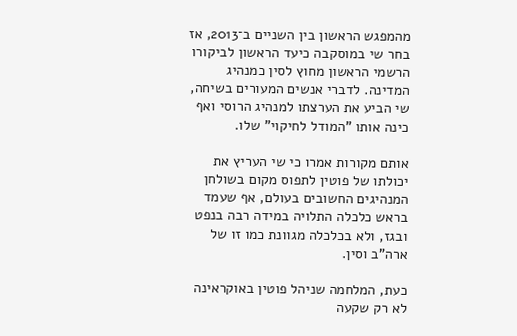מהמפגש הראשון בין השניים ב־2013, אז בחר שי במוסקבה כיעד הראשון לביקורו הרשמי הראשון מחוץ לסין כמנהיג המדינה. לדברי אנשים המעורים בשיחה, שי הביע את הערצתו למנהיג הרוסי ואף כינה אותו "המודל לחיקוי" שלו.

אותם מקורות אמרו כי שי העריץ את יכולתו של פוטין לתפוס מקום בשולחן המנהיגים החשובים בעולם, אף שעמד בראש כלכלה התלויה במידה רבה בנפט ובגז, ולא בכלכלה מגוונת כמו זו של ארה"ב וסין.

כעת, המלחמה שניהל פוטין באוקראינה לא רק שקעה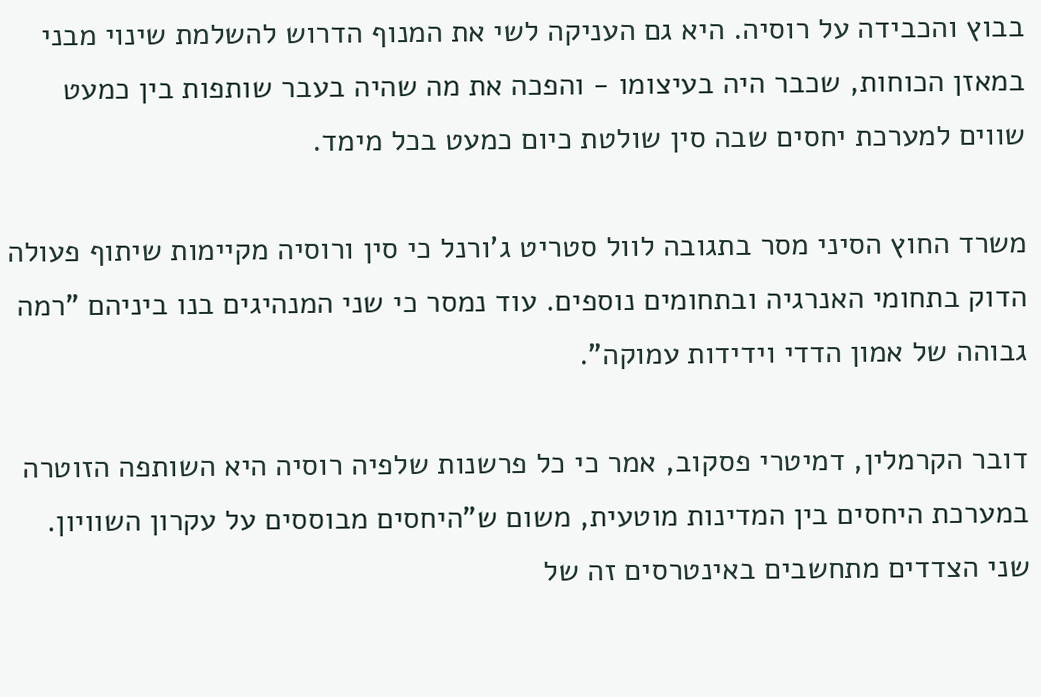בבוץ והכבידה על רוסיה. היא גם העניקה לשי את המנוף הדרוש להשלמת שינוי מבני במאזן הכוחות, שכבר היה בעיצומו - והפכה את מה שהיה בעבר שותפות בין כמעט שווים למערכת יחסים שבה סין שולטת כיום כמעט בכל מימד.

משרד החוץ הסיני מסר בתגובה לוול סטריט ג'ורנל כי סין ורוסיה מקיימות שיתוף פעולה הדוק בתחומי האנרגיה ובתחומים נוספים. עוד נמסר כי שני המנהיגים בנו ביניהם "רמה גבוהה של אמון הדדי וידידות עמוקה".

דובר הקרמלין, דמיטרי פסקוב, אמר כי כל פרשנות שלפיה רוסיה היא השותפה הזוטרה במערכת היחסים בין המדינות מוטעית, משום ש"היחסים מבוססים על עקרון השוויון. שני הצדדים מתחשבים באינטרסים זה של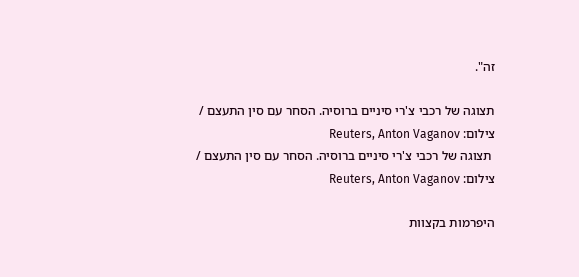זה".

תצוגה של רכבי צ'רי סיניים ברוסיה. הסחר עם סין התעצם / צילום: Reuters, Anton Vaganov
 תצוגה של רכבי צ'רי סיניים ברוסיה. הסחר עם סין התעצם / צילום: Reuters, Anton Vaganov

היפרמות בקצוות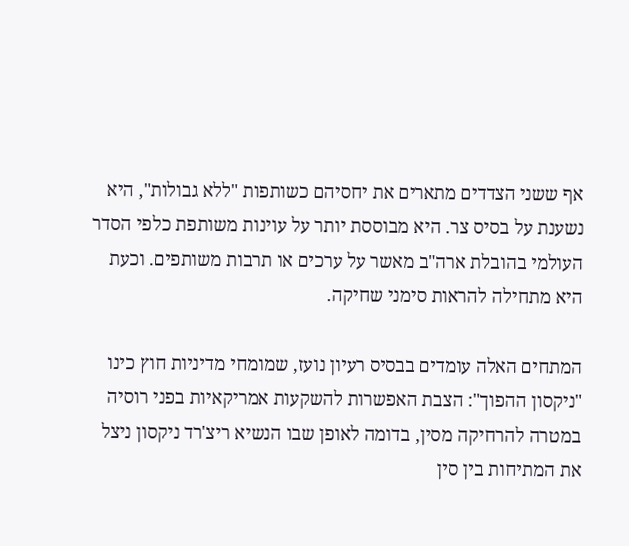אף ששני הצדדים מתארים את יחסיהם כשותפות "ללא גבולות", היא נשענת על בסיס צר. היא מבוססת יותר על עוינות משותפת כלפי הסדר העולמי בהובלת ארה"ב מאשר על ערכים או תרבות משותפים. וכעת היא מתחילה להראות סימני שחיקה.

המתחים האלה עומדים בבסיס רעיון נועז, שמומחי מדיניות חוץ כינו "ניקסון ההפוך": הצבת האפשרות להשקעות אמריקאיות בפני רוסיה במטרה להרחיקה מסין, בדומה לאופן שבו הנשיא ריצ'רד ניקסון ניצל את המתיחות בין סין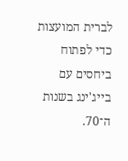לברית המועצות כדי לפתוח ביחסים עם בייג'ינג בשנות ה־70.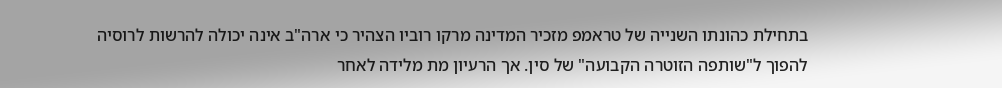בתחילת כהונתו השנייה של טראמפ מזכיר המדינה מרקו רוביו הצהיר כי ארה"ב אינה יכולה להרשות לרוסיה להפוך ל"שותפה הזוטרה הקבועה" של סין. אך הרעיון מת מלידה לאחר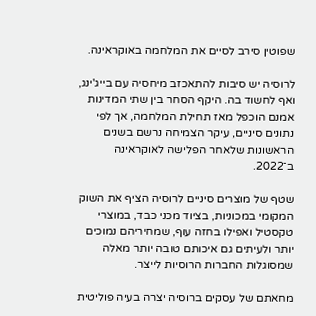שפוטין סירב לסיים את המלחמה באוקראינה.

לרוסיה יש סיבות להתאכזב מיחסיה עם בייג'ינג, ואף לחשוד בה. היקף הסחר בין שתי המדינות אמנם הוכפל מאז תחילת המלחמה, אך לפי נתונים סיניים, עיקר הצמיחה נרשם בשנים הראשונות שלאחר הפלישה לאוקראינה ב־2022.

שטף של מוצרים סיניים לרוסיה הציף את השוק המקומי במכוניות, בציוד מכני כבד, במוצרי טקסטיל ואפילו בחזה עוף, שמחיריהם נמוכים יותר ולעיתים גם איכותם טובה יותר מאלה שמסוגלות החברות הרוסיות לייצר.

מחאתם של עסקים ברוסיה יצרה בעיה פוליטית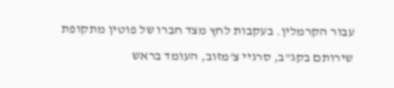עבור הקרמלין. בעקבות לחץ מצד חברו של פוטין מתקופת שירותם בקג"ב, סרגיי צ'מזוב, העומד בראש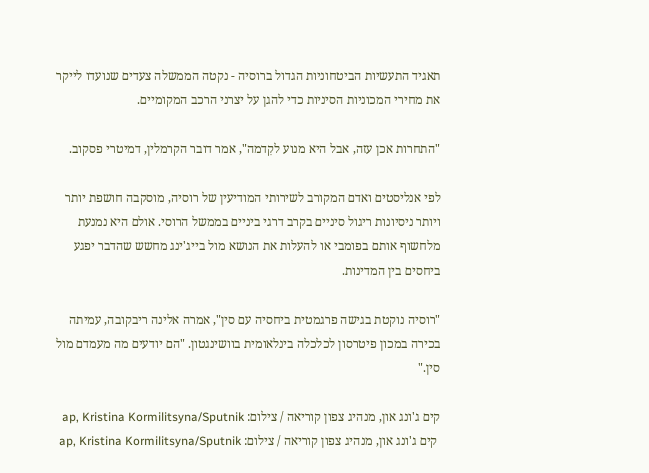תאגיד התעשיות הביטחוניות הגדול ברוסיה - נקטה הממשלה צעדים שנועדו לייקר את מחירי המכוניות הסיניות כדי להגן על יצרני הרכב המקומיים.

"התחרות אכן עזה, אבל היא מנוע לקִדמה", אמר דובר הקרמלין, דמיטרי פסקוב.

לפי אנליסטים ואדם המקורב לשירותי המודיעין של רוסיה, מוסקבה חושפת יותר ויותר ניסיונות ריגול סיניים בקרב דרגי ביניים בממשל הרוסי. אולם היא נמנעת מלחשוף אותם בפומבי או להעלות את הנושא מול בייג'ינג מחשש שהדבר יפגע ביחסים בין המדינות.

"רוסיה נוקטת בגישה פרגמטית ביחסיה עם סין", אמרה אלינה ריבקובה, עמיתה בכירה במכון פיטרסון לכלכלה בינלאומית בוושינגטון. "הם יודעים מה מעמדם מול סין."

קים ג'ונג און, מנהיג צפון קוריאה / צילום: ap, Kristina Kormilitsyna/Sputnik
 קים ג'ונג און, מנהיג צפון קוריאה / צילום: ap, Kristina Kormilitsyna/Sputnik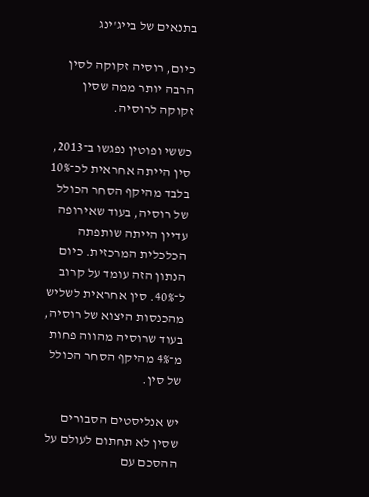בתנאים של בייג'ינג

כיום, רוסיה זקוקה לסין הרבה יותר ממה שסין זקוקה לרוסיה.

כששי ופוטין נפגשו ב־2013, סין הייתה אחראית לכ־10% בלבד מהיקף הסחר הכולל של רוסיה, בעוד שאירופה עדיין הייתה שותפתה הכלכלית המרכזית. כיום הנתון הזה עומד על קרוב ל־40%. סין אחראית לשליש מהכנסות היצוא של רוסיה, בעוד שרוסיה מהווה פחות מ־4% מהיקף הסחר הכולל של סין.

יש אנליסטים הסבורים שסין לא תחתום לעולם על ההסכם עם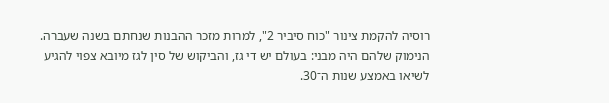רוסיה להקמת צינור "כוח סיביר 2", למרות מזכר ההבנות שנחתם בשנה שעברה. הנימוק שלהם היה מבני: בעולם יש די גז, והביקוש של סין לגז מיובא צפוי להגיע לשיאו באמצע שנות ה־30.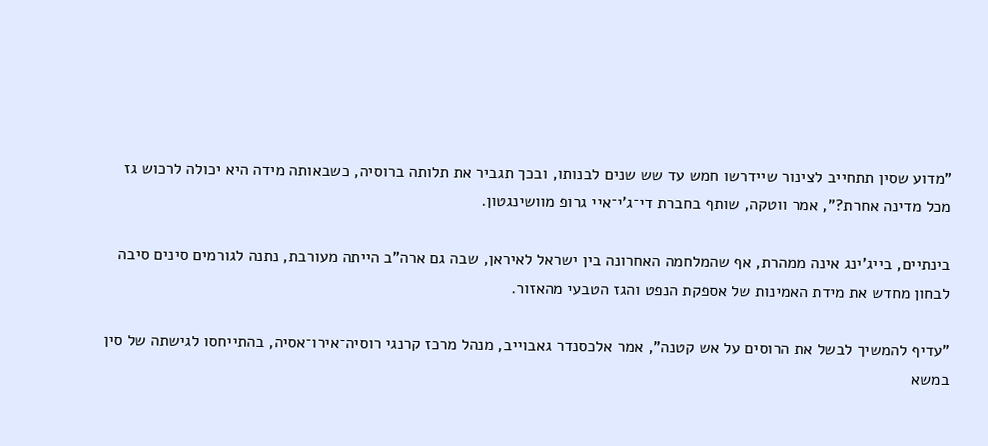"מדוע שסין תתחייב לצינור שיידרשו חמש עד שש שנים לבנותו, ובכך תגביר את תלותה ברוסיה, כשבאותה מידה היא יכולה לרכוש גז מכל מדינה אחרת?", אמר ווטקה, שותף בחברת די־ג'י־איי גרופ מוושינגטון.

בינתיים, בייג'ינג אינה ממהרת, אף שהמלחמה האחרונה בין ישראל לאיראן, שבה גם ארה"ב הייתה מעורבת, נתנה לגורמים סינים סיבה לבחון מחדש את מידת האמינות של אספקת הנפט והגז הטבעי מהאזור.

"עדיף להמשיך לבשל את הרוסים על אש קטנה", אמר אלכסנדר גאבוייב, מנהל מרכז קרנגי רוסיה־אירו־אסיה, בהתייחסו לגישתה של סין במשא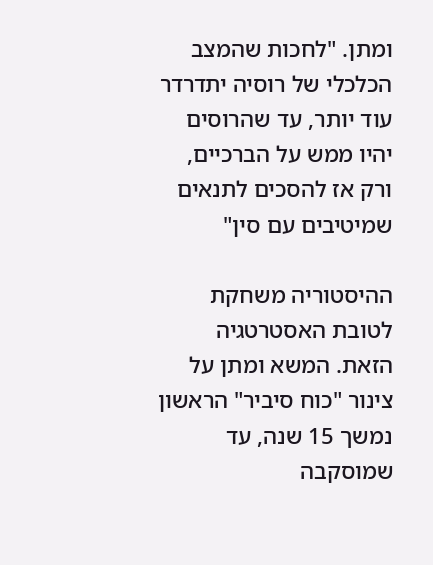ומתן. "לחכות שהמצב הכלכלי של רוסיה יתדרדר עוד יותר, עד שהרוסים יהיו ממש על הברכיים, ורק אז להסכים לתנאים שמיטיבים עם סין"

ההיסטוריה משחקת לטובת האסטרטגיה הזאת. המשא ומתן על צינור "כוח סיביר" הראשון נמשך 15 שנה, עד שמוסקבה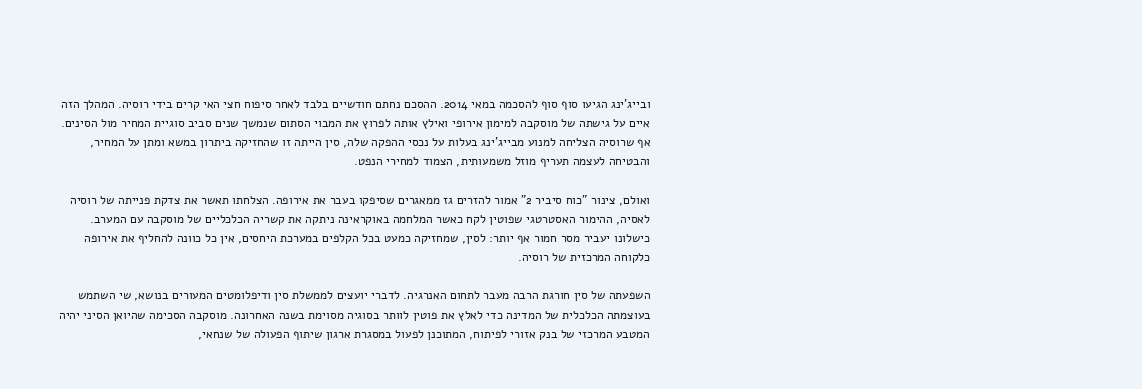ובייג'ינג הגיעו סוף סוף להסכמה במאי 2014. ההסכם נחתם חודשיים בלבד לאחר סיפוח חצי האי קרים בידי רוסיה. המהלך הזה איים על גישתה של מוסקבה למימון אירופי ואילץ אותה לפרוץ את המבוי הסתום שנמשך שנים סביב סוגיית המחיר מול הסינים. אף שרוסיה הצליחה למנוע מבייג'ינג בעלות על נכסי ההפקה שלה, סין הייתה זו שהחזיקה ביתרון במשא ומתן על המחיר, והבטיחה לעצמה תעריף מוזל משמעותית, הצמוד למחירי הנפט.

ואולם, צינור "כוח סיביר 2" אמור להזרים גז ממאגרים שסיפקו בעבר את אירופה. הצלחתו תאשר את צדקת פנייתה של רוסיה לאסיה, ההימור האסטרטגי שפוטין לקח כאשר המלחמה באוקראינה ניתקה את קשריה הכלכליים של מוסקבה עם המערב. כישלונו יעביר מסר חמור אף יותר: לסין, שמחזיקה כמעט בכל הקלפים במערכת היחסים, אין כל כוונה להחליף את אירופה כלקוחה המרכזית של רוסיה.

השפעתה של סין חורגת הרבה מעבר לתחום האנרגיה. לדברי יועצים לממשלת סין ודיפלומטים המעורים בנושא, שי השתמש בעוצמתה הכלכלית של המדינה כדי לאלץ את פוטין לוותר בסוגיה מסוימת בשנה האחרונה. מוסקבה הסכימה שהיואן הסיני יהיה המטבע המרכזי של בנק אזורי לפיתוח, המתוכנן לפעול במסגרת ארגון שיתוף הפעולה של שנחאי,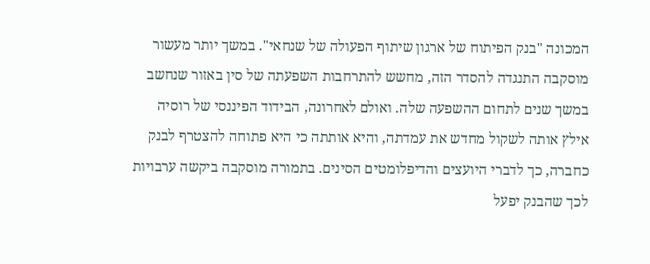המכונה "בנק הפיתוח של ארגון שיתוף הפעולה של שנחאי". במשך יותר מעשור מוסקבה התנגדה להסדר הזה, מחשש להתרחבות השפעתה של סין באזור שנחשב במשך שנים לתחום ההשפעה שלה. ואולם לאחרונה, הבידוד הפיננסי של רוסיה אילץ אותה לשקול מחדש את עמדתה, והיא אותתה כי היא פתוחה להצטרף לבנק כחברה, כך לדברי היועצים והדיפלומטים הסינים. בתמורה מוסקבה ביקשה ערבויות לכך שהבנק יפעל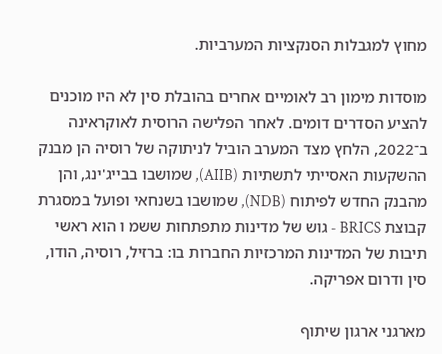מחוץ למגבלות הסנקציות המערביות.

מוסדות מימון רב לאומיים אחרים בהובלת סין לא היו מוכנים להציע הסדרים דומים. לאחר הפלישה הרוסית לאוקראינה ב־2022, הלחץ מצד המערב הוביל לניתוקה של רוסיה הן מבנק ההשקעות האסייתי לתשתיות (AIIB), שמושבו בבייג'ינג, והן מהבנק החדש לפיתוח (NDB), שמושבו בשנחאי ופועל במסגרת קבוצת BRICS - גוש של מדינות מתפתחות ששמ ו הוא ראשי תיבות של המדינות המרכזיות החברות בו: ברזיל, רוסיה, הודו, סין ודרום אפריקה.

מארגני ארגון שיתוף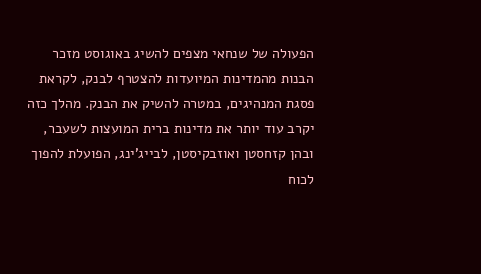הפעולה של שנחאי מצפים להשיג באוגוסט מזכר הבנות מהמדינות המיועדות להצטרף לבנק, לקראת פסגת המנהיגים, במטרה להשיק את הבנק. מהלך כזה יקרב עוד יותר את מדינות ברית המועצות לשעבר, ובהן קזחסטן ואוזבקיסטן, לבייג'ינג, הפועלת להפוך לכוח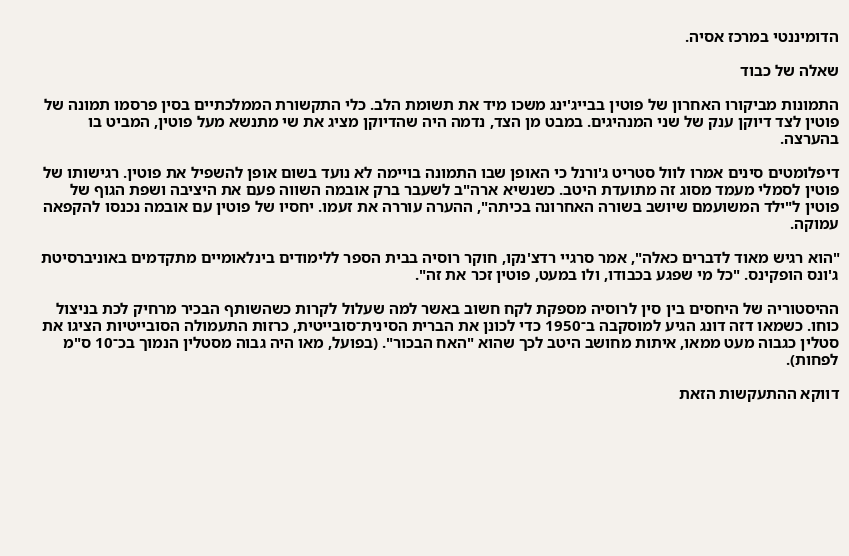הדומיננטי במרכז אסיה.

שאלה של כבוד

התמונות מביקורו האחרון של פוטין בבייג'ינג משכו מיד את תשומת הלב. כלי התקשורת הממלכתיים בסין פרסמו תמונה של פוטין לצד דיוקן ענק של שני המנהיגים. במבט מן הצד, נדמה היה שהדיוקן מציג את שי מתנשא מעל פוטין, המביט בו בהערצה.

דיפלומטים סינים אמרו לוול סטריט ג'ורנל כי האופן שבו התמונה בויימה לא נועד בשום אופן להשפיל את פוטין. רגישותו של פוטין לסמלי מעמד מסוג זה מתועדת היטב. כשנשיא ארה"ב לשעבר ברק אובמה השווה פעם את היציבה ושפת הגוף של פוטין ל"ילד המשועמם שיושב בשורה האחרונה בכיתה", ההערה עוררה את זעמו. יחסיו של פוטין עם אובמה נכנסו להקפאה עמוקה.

"הוא רגיש מאוד לדברים כאלה", אמר סרגיי רדצ'נקו, חוקר רוסיה בבית הספר ללימודים בינלאומיים מתקדמים באוניברסיטת ג'ונס הופקינס. "כל מי שפגע בכבודו, ולו במעט, פוטין זכר את זה".

ההיסטוריה של היחסים בין סין לרוסיה מספקת לקח חשוב באשר למה שעלול לקרות כשהשותף הבכיר מרחיק לכת בניצול כוחו. כשמאו דזה דונג הגיע למוסקבה ב־1950 כדי לכונן את הברית הסינית־סובייטית, כרזות התעמולה הסובייטיות הציגו את סטלין כגבוה מעט ממאו, איתות מחושב היטב לכך שהוא "האח הבכור". (בפועל, מאו היה גבוה מסטלין הנמוך בכ־10 ס"מ לפחות).

דווקא ההתעקשות הזאת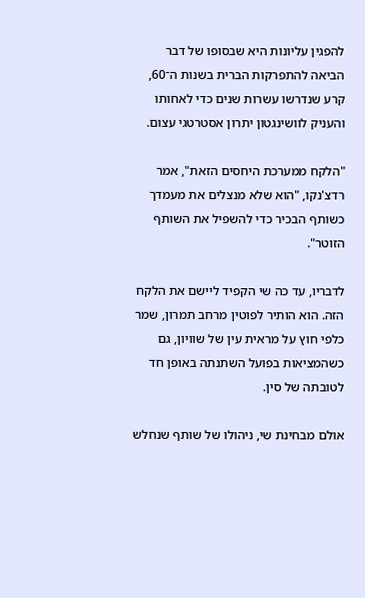להפגין עליונות היא שבסופו של דבר הביאה להתפרקות הברית בשנות ה־60, קרע שנדרשו עשרות שנים כדי לאחותו והעניק לוושינגטון יתרון אסטרטגי עצום.

"הלקח ממערכת היחסים הזאת", אמר רדצ'נקו, "הוא שלא מנצלים את מעמדך כשותף הבכיר כדי להשפיל את השותף הזוטר".

לדבריו, עד כה שי הקפיד ליישם את הלקח הזה. הוא הותיר לפוטין מרחב תמרון, שמר כלפי חוץ על מראית עין של שוויון, גם כשהמציאות בפועל השתנתה באופן חד לטובתה של סין.

אולם מבחינת שי, ניהולו של שותף שנחלש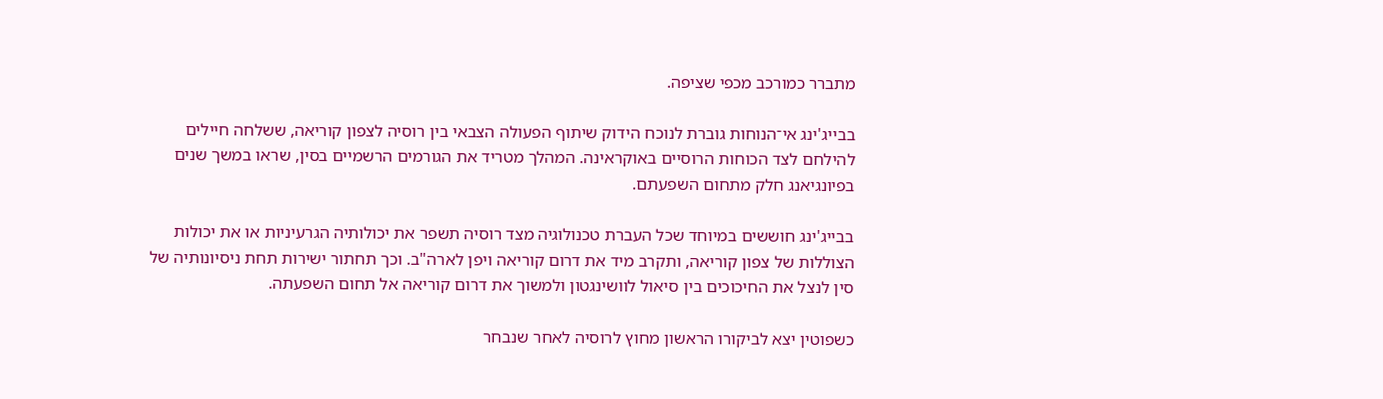מתברר כמורכב מכפי שציפה.

בבייג'ינג אי־הנוחות גוברת לנוכח הידוק שיתוף הפעולה הצבאי בין רוסיה לצפון קוריאה, ששלחה חיילים להילחם לצד הכוחות הרוסיים באוקראינה. המהלך מטריד את הגורמים הרשמיים בסין, שראו במשך שנים בפיונגיאנג חלק מתחום השפעתם.

בבייג'ינג חוששים במיוחד שכל העברת טכנולוגיה מצד רוסיה תשפר את יכולותיה הגרעיניות או את יכולות הצוללות של צפון קוריאה, ותקרב מיד את דרום קוריאה ויפן לארה"ב. וכך תחתור ישירות תחת ניסיונותיה של סין לנצל את החיכוכים בין סיאול לוושינגטון ולמשוך את דרום קוריאה אל תחום השפעתה.

כשפוטין יצא לביקורו הראשון מחוץ לרוסיה לאחר שנבחר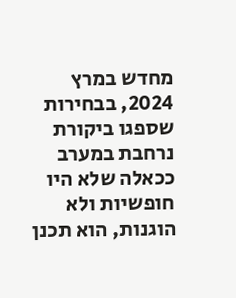מחדש במרץ 2024, בבחירות שספגו ביקורת נרחבת במערב ככאלה שלא היו חופשיות ולא הוגנות, הוא תכנן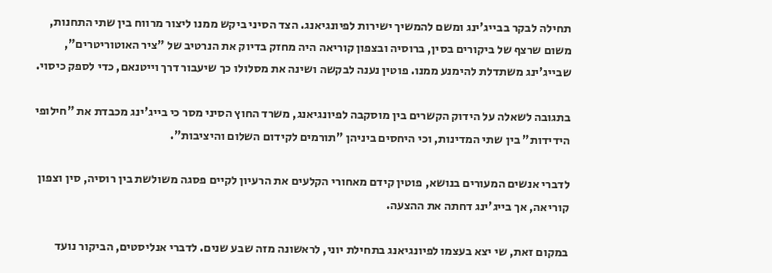תחילה לבקר בבייג'ינג ומשם להמשיך ישירות לפיונגיאנג. הצד הסיני ביקש ממנו ליצור מרווח בין שתי התחנות, משום שרצף של ביקורים בסין, ברוסיה ובצפון קוריאה היה מחזק בדיוק את הנרטיב של "ציר האוטוריטרים", שבייג'ינג משתדלת להימנע ממנו. פוטין נענה לבקשה ושינה את מסלולו כך שיעבור דרך וייטנאם, כדי לספק כיסוי.

בתגובה לשאלה על הידוק הקשרים בין מוסקבה לפיונגיאנג, משרד החוץ הסיני מסר כי בייג'ינג מכבדת את "חילופי הידידות" בין שתי המדינות, וכי היחסים ביניהן "תורמים לקידום השלום והיציבות".

לדברי אנשים המעורים בנושא, פוטין קידם מאחורי הקלעים את הרעיון לקיים פסגה משולשת בין רוסיה, סין וצפון קוריאה, אך בייג'ינג דחתה את ההצעה.

במקום זאת, שי יצא בעצמו לפיונגיאנג בתחילת יוני, לראשונה מזה שבע שנים. לדברי אנליסטים, הביקור נועד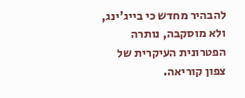להבהיר מחדש כי בייג'ינג, ולא מוסקבה, נותרה הפטרונית העיקרית של צפון קוריאה.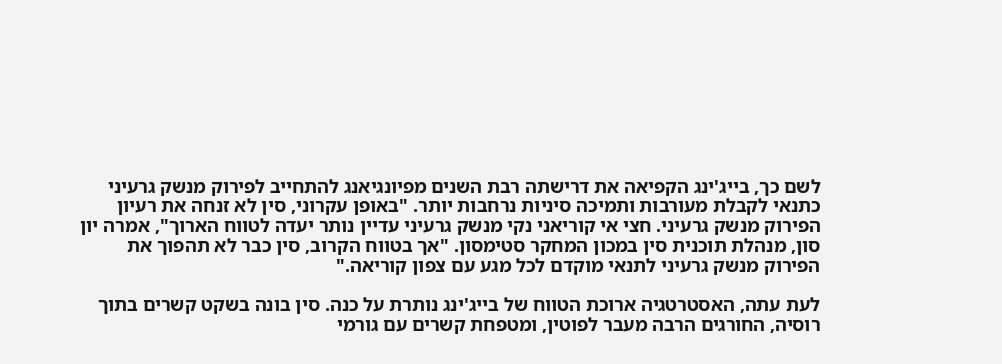לשם כך, בייג'ינג הקפיאה את דרישתה רבת השנים מפיונגיאנג להתחייב לפירוק מנשק גרעיני כתנאי לקבלת מעורבות ותמיכה סיניות נרחבות יותר. "באופן עקרוני, סין לא זנחה את רעיון הפירוק מנשק גרעיני. חצי אי קוריאני נקי מנשק גרעיני עדיין נותר יעדה לטווח הארוך", אמרה יון סון, מנהלת תוכנית סין במכון המחקר סטימסון. "אך בטווח הקרוב, סין כבר לא תהפוך את הפירוק מנשק גרעיני לתנאי מוקדם לכל מגע עם צפון קוריאה."

לעת עתה, האסטרטגיה ארוכת הטווח של בייג'ינג נותרת על כנה. סין בונה בשקט קשרים בתוך רוסיה, החורגים הרבה מעבר לפוטין, ומטפחת קשרים עם גורמי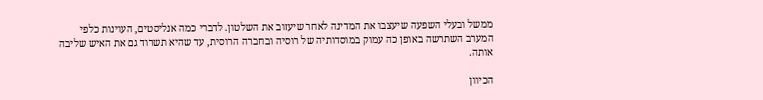ממשל ובעלי השפעה שיעצבו את המדינה לאחר שיעזוב את השלטון. לדברי כמה אנליסטים, העוינות כלפי המערב השתרשה באופן כה עמוק במוסדותיה של רוסיה ובחברה הרוסית, עד שהיא תשרוד גם את האיש שליבה אותה.

הכיוון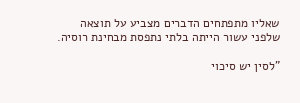שאליו מתפתחים הדברים מצביע על תוצאה שלפני עשור הייתה בלתי נתפסת מבחינת רוסיה.

"לסין יש סיכוי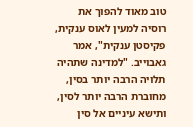טוב מאוד להפוך את רוסיה למעין לאוס ענקית, פקיסטן ענקית", אמר גאבוייב. "למדינה שתהיה תלויה הרבה יותר בסין, מחוברת הרבה יותר לסין, ותישא עיניים אל סין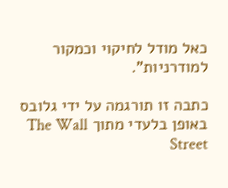כאל מודל לחיקוי וכמקור למודרניות".

כתבה זו תורגמה על ידי גלובס באופן בלעדי מתוך The Wall Street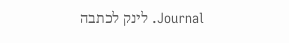Journal. לינק לכתבה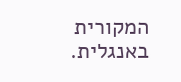המקורית באנגלית.